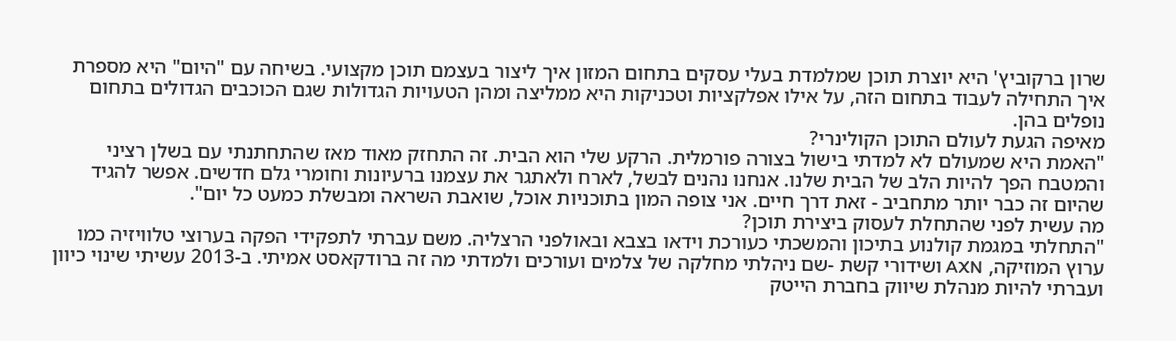שרון ברקוביץ' היא יוצרת תוכן שמלמדת בעלי עסקים בתחום המזון איך ליצור בעצמם תוכן מקצועי. בשיחה עם "היום" היא מספרת איך התחילה לעבוד בתחום הזה, על אילו אפלקציות וטכניקות היא ממליצה ומהן הטעויות הגדולות שגם הכוכבים הגדולים בתחום נופלים בהן.
מאיפה הגעת לעולם התוכן הקולינרי?
"האמת היא שמעולם לא למדתי בישול בצורה פורמלית. הרקע שלי הוא הבית. זה התחזק מאוד מאז שהתחתנתי עם בשלן רציני והמטבח הפך להיות הלב של הבית שלנו. אנחנו נהנים לבשל, לארח ולאתגר את עצמנו ברעיונות וחומרי גלם חדשים. אפשר להגיד שהיום זה כבר יותר מתחביב - זאת דרך חיים. אני צופה המון בתוכניות אוכל, שואבת השראה ומבשלת כמעט כל יום".
מה עשית לפני שהתחלת לעסוק ביצירת תוכן?
"התחלתי במגמת קולנוע בתיכון והמשכתי כעורכת וידאו בצבא ובאולפני הרצליה. משם עברתי לתפקידי הפקה בערוצי טלוויזיה כמו ערוץ המוזיקה, AXN ושידורי קשת -שם ניהלתי מחלקה של צלמים ועורכים ולמדתי מה זה ברודקאסט אמיתי. ב-2013 עשיתי שינוי כיוון ועברתי להיות מנהלת שיווק בחברת הייטק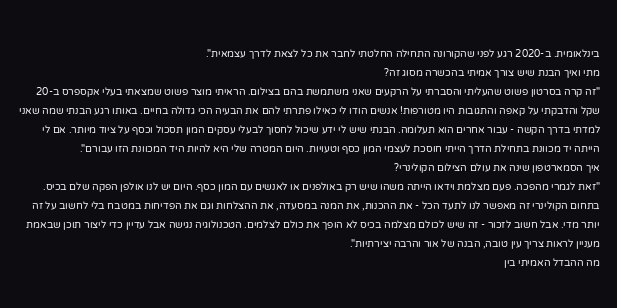בינלאומית. ב-2020 רגע לפני שהקורונה התחילה החלטתי לחבר את כל לצאת לדרך עצמאית".
מתי ואיך הבנת שיש צורך אמיתי בהכשרה מסוג זה?
"זה קרה בסרטון פשוט שהעליתי והסברתי על הרקעים שאני משתמשת בהם בצילום. הראיתי מוצר פשוט שמצאתי בעלי אקספרס ב-20 שקל והדבקתי על קאפה והתגובות היו מטורפות! אנשים הודו לי כאילו פתרתי להם את הבעיה הכי גדולה בחיים. באותו רגע הבנתי שמה שאני למדתי בדרך הקשה - עבור אחרים הוא תעלומה. הבנתי שיש לי ידע שיכול לחסוך לבעלי עסקים המון תסכול וכסף על ציוד מיותר. אם לי הייתה יד מכוונת בתחילת הדרך הייתי חוסכת לעצמי המון כסף וטעויות. היום המטרה שלי היא להיות היד המכוונת הזו עבורם".
איך הסמארטפון שינה את עולם הצילום הקולינרי?
"זאת לגמרי מהפכה. פעם מצלמת וידאו הייתה משהו שיש רק באולפנים או לאנשים עם המון כסף. היום יש לנו אולפן הפקה שלם בכיס. בתחום הקולינרי זה מאפשר לנו לתעד הכל - את ההכנות, את המנה במסעדה, את ההצלחות וגם את הפדיחות במטבח בלי לחשוב על זה יותר מדי. אבל חשוב לזכור - זה שיש לכולם מצלמה בכיס לא הופך את כולם לצלמים. הטכנולוגיה נגישה אבל עדיין כדי ליצור תוכן שבאמת מעניין לראות צריך עין טובה, הבנה של אור והרבה יצירתיות".
מה ההבדל האמיתי בין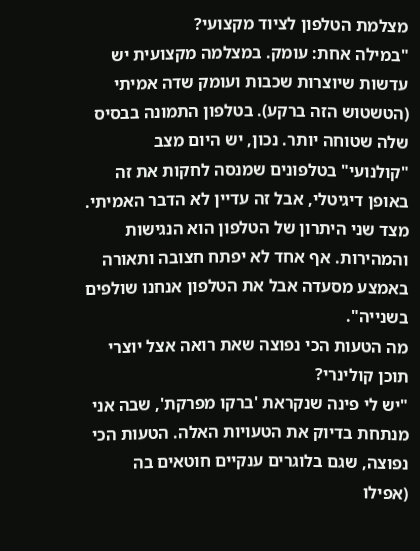מצלמת הטלפון לציוד מקצועי?
"במילה אחת: עומק. במצלמה מקצועית יש עדשות שיוצרות שכבות ועומק שדה אמיתי (הטשטוש הזה ברקע). בטלפון התמונה בבסיס שלה שטוחה יותר. נכון, יש היום מצב "קולנועי" בטלפונים שמנסה לחקות את זה באופן דיגיטלי, אבל זה עדיין לא הדבר האמיתי. מצד שני היתרון של הטלפון הוא הנגישות והמהירות. אף אחד לא יפתח חצובה ותאורה באמצע מסעדה אבל את הטלפון אנחנו שולפים בשנייה".
מה הטעות הכי נפוצה שאת רואה אצל יוצרי תוכן קולינרי?
"יש לי פינה שנקראת 'ברקו מפרקת', שבה אני מנתחת בדיוק את הטעויות האלה. הטעות הכי נפוצה, שגם בלוגרים ענקיים חוטאים בה (אפילו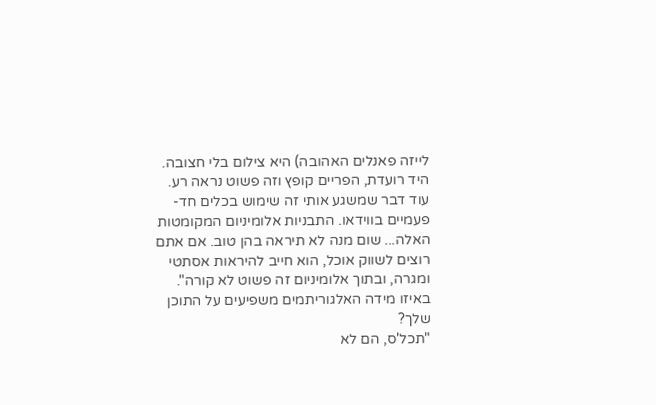לייזה פאנלים האהובה) היא צילום בלי חצובה. היד רועדת, הפריים קופץ וזה פשוט נראה רע. עוד דבר שמשגע אותי זה שימוש בכלים חד-פעמיים בווידאו. התבניות אלומיניום המקומטות האלה... שום מנה לא תיראה בהן טוב. אם אתם רוצים לשווק אוכל, הוא חייב להיראות אסתטי ומגרה, ובתוך אלומיניום זה פשוט לא קורה".
באיזו מידה האלגוריתמים משפיעים על התוכן שלך?
"תכל'ס, הם לא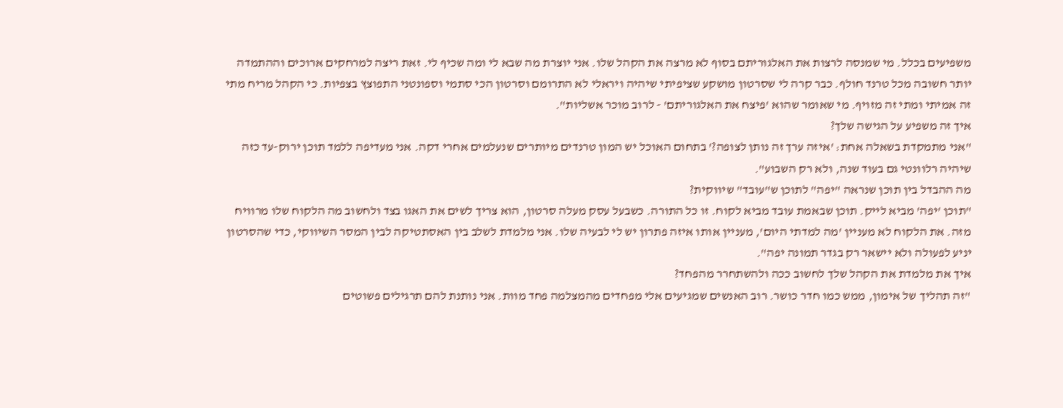משפיעים בכלל. מי שמנסה לרצות את האלגוריתם בסוף לא מרצה את הקהל שלו. אני יוצרת מה שבא לי ומה שכיף לי. זאת ריצה למרחקים ארוכים וההתמדה יותר חשובה מכל טרנד חולף. כבר קרה לי שסרטון מושקע שציפיתי שיהיה ויראלי לא התרומם וסרטון הכי סתמי וספונטני התפוצץ בצפיות. כי הקהל מריח מתי זה אמיתי ומתי זה מזויף. מי שאומר שהוא 'פיצח את האלגוריתם' - לרוב מוכר אשליות".
איך זה משפיע על הגישה שלך?
"אני מתמקדת בשאלה אחת: 'איזה ערך זה נותן לצופה?' בתחום האוכל יש המון טרנדים מיותרים שנעלמים אחרי דקה. אני מעדיפה ללמד תוכן ירוק-עד כזה שיהיה רלוונטי גם בעוד שנה, ולא רק השבוע".
מה ההבדל בין תוכן שנראה "יפה" לתוכן ש"עובד" שיווקית?
"תוכן 'יפה' מביא לייק. תוכן שבאמת עובד מביא לקוח. זו כל התורה. כשבעל עסק מעלה סרטון, הוא צריך לשים את האגו בצד ולחשוב מה הלקוח שלו מרוויח מזה. את הלקוח לא מעניין 'מה למדתי היום', מעניין אותו איזה פתרון יש לי לבעיה שלו. אני מלמדת לשלב בין האסתטיקה לבין המסר השיווקי, כדי שהסרטון יניע לפעולה ולא יישאר רק בגדר תמונה יפה".
איך את מלמדת את הקהל שלך לחשוב ככה ולהשתחרר מהפחד?
"זה תהליך של אימון, ממש כמו חדר כושר. רוב האנשים שמגיעים אלי מפחדים מהמצלמה פחד מוות. אני נותנת להם תרגילים פשוטים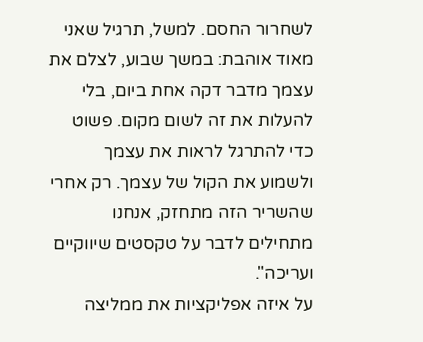לשחרור החסם. למשל, תרגיל שאני מאוד אוהבת: במשך שבוע, לצלם את עצמך מדבר דקה אחת ביום, בלי להעלות את זה לשום מקום. פשוט כדי להתרגל לראות את עצמך ולשמוע את הקול של עצמך. רק אחרי שהשריר הזה מתחזק, אנחנו מתחילים לדבר על טקסטים שיווקיים ועריכה".
על איזה אפליקציות את ממליצה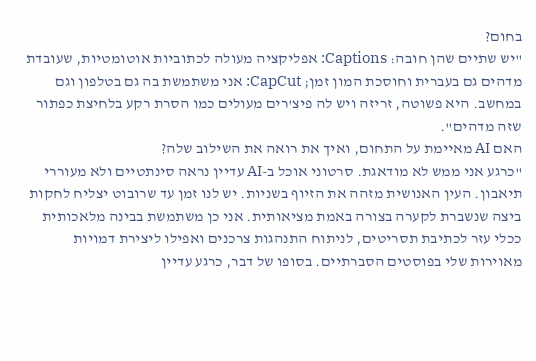בחום?
"יש שתיים שהן חובה: Captions: אפליקציה מעולה לכתוביות אוטומטיות, שעובדת מדהים גם בעברית וחוסכת המון זמן; CapCut: אני משתמשת בה גם בטלפון וגם במחשב. היא פשוטה, זריזה ויש לה פיצ'רים מעולים כמו הסרת רקע בלחיצת כפתור שזה מדהים".
האם AI מאיימת על התחום, ואיך את רואה את השילוב שלה?
"כרגע אני ממש לא מודאגת. סרטוני אוכל ב-AI עדיין נראה סינתטיים ולא מעוררי תיאבון. העין האנושית מזהה את הזיוף בשניות. יש לנו זמן עד שרובוט יצליח לחקות ביצה שנשברת לקערה בצורה באמת מציאותית. אני כן משתמשת בבינה מלאכותית ככלי עזר לכתיבת תסריטים, לניתוח התנהגות צרכנים ואפילו ליצירת דמויות מאוירות שלי בפוסטים הסברתיים. בסופו של דבר, כרגע עדיין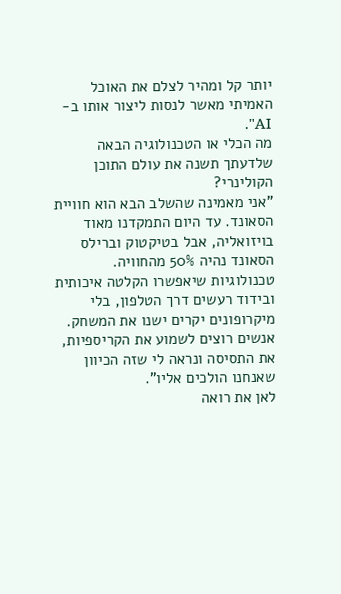יותר קל ומהיר לצלם את האוכל האמיתי מאשר לנסות ליצור אותו ב-AI".
מה הכלי או הטכנולוגיה הבאה שלדעתך תשנה את עולם התוכן הקולינרי?
"אני מאמינה שהשלב הבא הוא חוויית הסאונד. עד היום התמקדנו מאוד בויזואליה, אבל בטיקטוק וברילס הסאונד נהיה 50% מהחוויה. טכנולוגיות שיאפשרו הקלטה איכותית ובידוד רעשים דרך הטלפון, בלי מיקרופונים יקרים ישנו את המשחק. אנשים רוצים לשמוע את הקריספיות, את התסיסה ונראה לי שזה הכיוון שאנחנו הולכים אליו".
לאן את רואה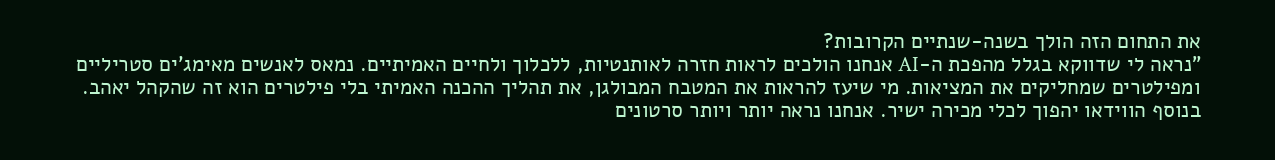את התחום הזה הולך בשנה-שנתיים הקרובות?
"נראה לי שדווקא בגלל מהפכת ה-AI אנחנו הולכים לראות חזרה לאותנטיות, ללכלוך ולחיים האמיתיים. נמאס לאנשים מאימג'ים סטריליים ומפילטרים שמחליקים את המציאות. מי שיעז להראות את המטבח המבולגן, את תהליך ההכנה האמיתי בלי פילטרים הוא זה שהקהל יאהב. בנוסף הווידאו יהפוך לכלי מכירה ישיר. אנחנו נראה יותר ויותר סרטונים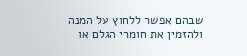שבהם אפשר ללחוץ על המנה ולהזמין את חומרי הגלם או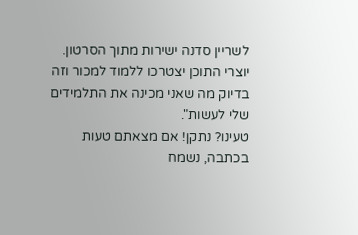לשריין סדנה ישירות מתוך הסרטון. יוצרי התוכן יצטרכו ללמוד למכור וזה בדיוק מה שאני מכינה את התלמידים שלי לעשות".
טעינו? נתקן! אם מצאתם טעות בכתבה, נשמח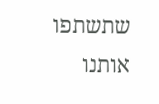שתשתפו אותנו